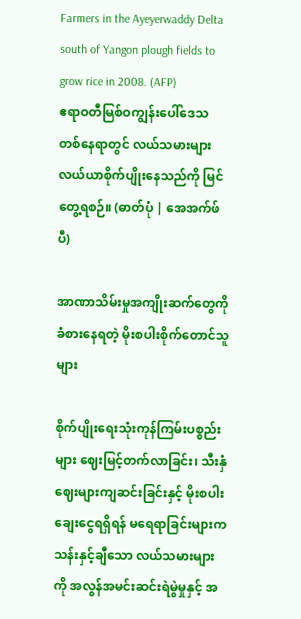Farmers in the Ayeyerwaddy Delta south of Yangon plough fields to grow rice in 2008. (AFP)
ဧရာဝတီမြစ်ဝကျွန်းပေါ်ဒေသ တစ်နေရာတွင် လယ်သမားများ လယ်ယာစိုက်ပျိုးနေသည်ကို မြင်တွေ့ရစဉ်။ (ဓာတ်ပုံ | အေအက်ဖ်ပီ)

အာဏာသိမ်းမှုအကျိုးဆက်တွေကို ခံစားနေရတဲ့ မိုးစပါးစိုက်တောင်သူများ

စိုက်ပျိုးရေးသုံးကုန်ကြမ်းပစ္စည်းများ ဈေးမြင့်တက်လာခြင်း၊ သီးနှံဈေးများကျဆင်းခြင်းနှင့် မိုးစပါးချေးငွေရရှိရန် မရေရာခြင်းများက သန်းနှင့်ချီသော လယ်သမားများကို အလွန်အမင်းဆင်းရဲမွဲမှုနှင့် အ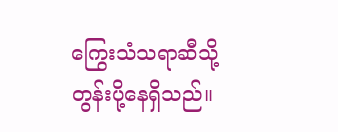ကြွေးသံသရာဆီသို့ တွန်းပို့နေရှိသည်။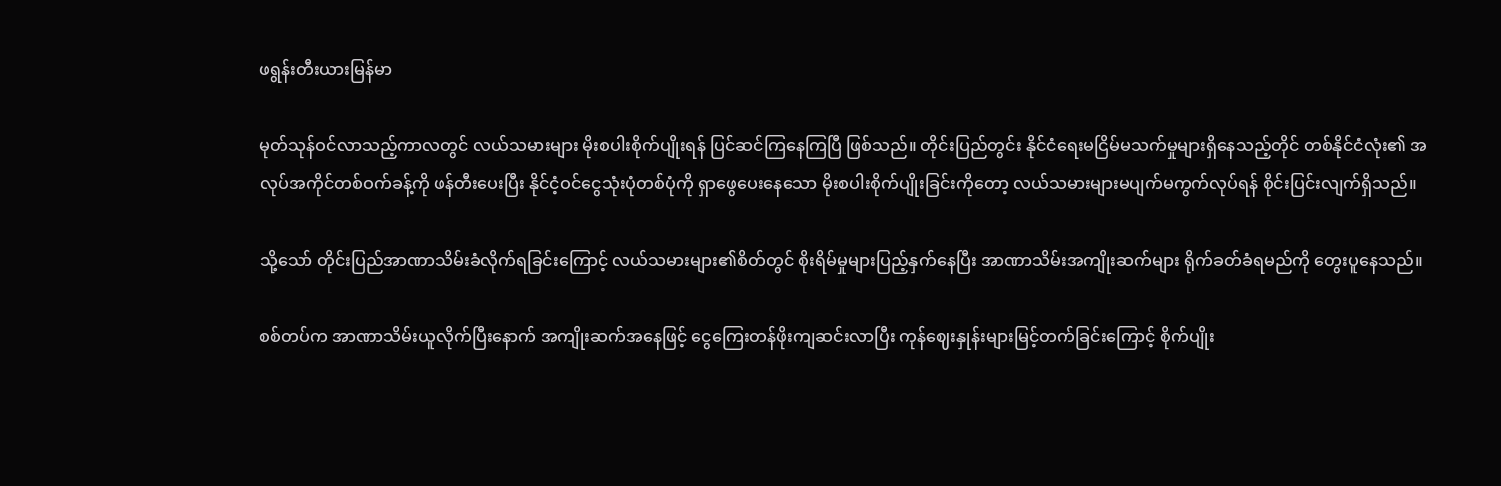ဖရွန်းတီးယားမြန်မာ

မုတ်သုန်ဝင်လာသည့်ကာလတွင် လယ်သမားများ မိုးစပါးစိုက်ပျိုးရန် ပြင်ဆင်ကြနေကြပြီ ဖြစ်သည်။ တိုင်းပြည်တွင်း နိုင်ငံရေးမငြိမ်မသက်မှုများရှိနေသည့်တိုင် တစ်နိုင်ငံလုံး၏ အလုပ်အကိုင်တစ်ဝက်ခန့်ကို ဖန်တီးပေးပြီး နိုင်ငံ့ဝင်ငွေသုံးပုံတစ်ပုံကို ရှာဖွေပေးနေသော မိုးစပါးစိုက်ပျိုးခြင်းကိုတော့ လယ်သမားများမပျက်မကွက်လုပ်ရန် စိုင်းပြင်းလျက်ရှိသည်။

သို့သော် တိုင်းပြည်အာဏာသိမ်းခံလိုက်ရခြင်းကြောင့် လယ်သမားများ၏စိတ်တွင် စိုးရိမ်မှုများပြည့်နှက်နေပြီး အာဏာသိမ်းအကျိုးဆက်များ ရိုက်ခတ်ခံရမည်ကို တွေးပူနေသည်။

စစ်တပ်က အာဏာသိမ်းယူလိုက်ပြီးနောက် အကျိုးဆက်အနေဖြင့် ငွေကြေးတန်ဖိုးကျဆင်းလာပြီး ကုန်ဈေးနှုန်းများမြင့်တက်ခြင်းကြောင့် စိုက်ပျိုး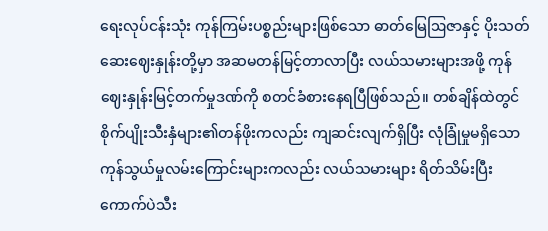ရေးလုပ်ငန်းသုံး ကုန်ကြမ်းပစ္စည်းများဖြစ်သော ဓာတ်မြေဩဇာနှင့် ပိုးသတ်ဆေးဈေးနှုန်းတို့မှာ အဆမတန်မြင့်တာလာပြီး လယ်သမားများအဖို့ ကုန်ဈေးနှုန်းမြင့်တက်မှုဒဏ်ကို စတင်ခံစားနေရပြီဖြစ်သည်။ တစ်ချိန်ထဲတွင် စိုက်ပျိုးသီးနှံများ၏တန်ဖိုးကလည်း ကျဆင်းလျက်ရှိပြီး လုံခြုံမှုမရှိသော ကုန်သွယ်မှုလမ်းကြောင်းများကလည်း လယ်သမားများ ရိတ်သိမ်းပြီးကောက်ပဲသီး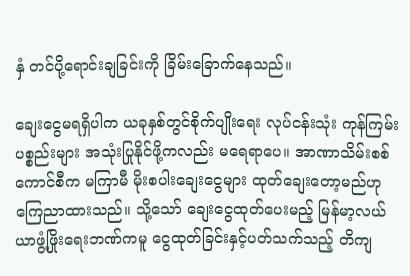နှံ တင်ပို့ရောင်းချခြင်းကို ခြိမ်းခြောက်နေသည်။

ချေးငွေမရရှိပါက ယခုနှစ်တွင်စိုက်ပျိုးရေး လုပ်ငန်းသုံး ကုန်ကြမ်းပစ္စည်းများ အသုံးပြုနိုင်ဖို့ကလည်း မရေရာပေ။ အာဏာသိမ်းစစ်ကောင်စီက မကြာမီ မိုးစပါးချေးငွေများ ထုတ်ချေးတော့မည်ဟု ကြေညာထားသည်။ သို့သော် ချေးငွေထုတ်ပေးမည့် မြန်မာ့လယ်ယာဖွံ့ဖြိုးရေးဘဏ်ကမူ ငွေထုတ်ခြင်းနှင့်ပတ်သက်သည့် တိကျ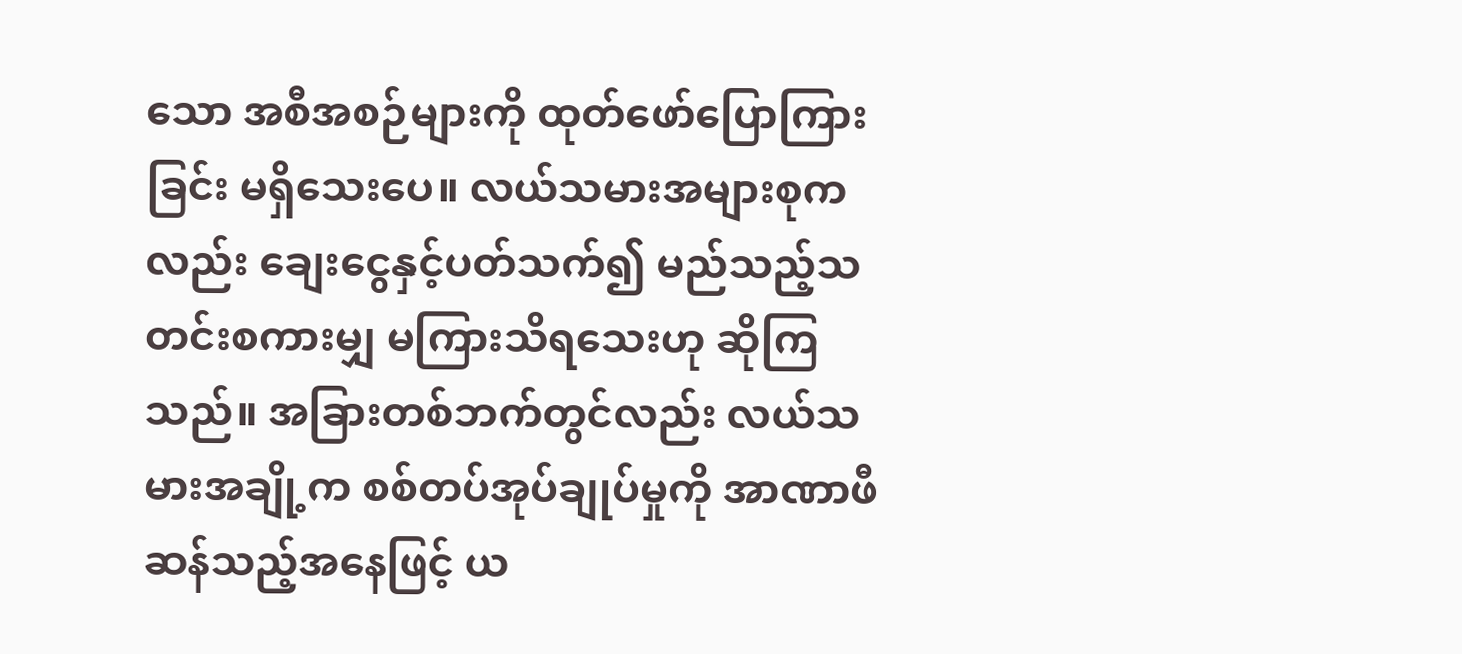သော အစီအစဉ်များကို ထုတ်ဖော်ပြောကြားခြင်း မရှိသေးပေ။ လယ်သမားအများစုကလည်း ချေးငွေနှင့်ပတ်သက်၍ မည်သည့်သတင်းစကားမျှ မကြားသိရသေးဟု ဆိုကြသည်။ အခြားတစ်ဘက်တွင်လည်း လယ်သမားအချို့က စစ်တပ်အုပ်ချုပ်မှုကို အာဏာဖီဆန်သည့်အနေဖြင့် ယ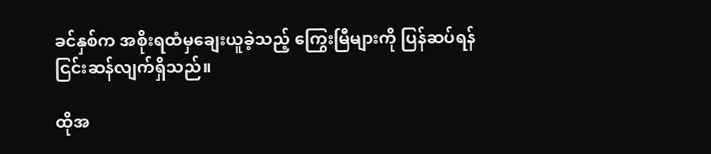ခင်နှစ်က အစိုးရထံမှချေးယူခဲ့သည့် ကြွေးမြီများကို ပြန်ဆပ်ရန် ငြင်းဆန်လျက်ရှိသည်။

ထိုအ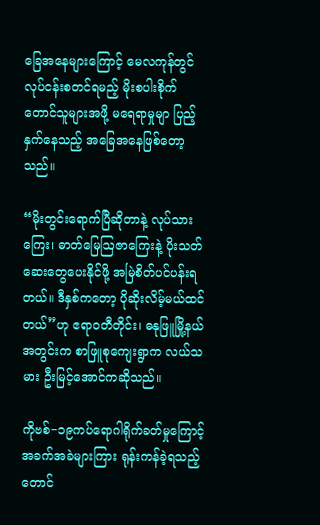ခြေအနေများကြောင့် မေလကုန်တွင် လုပ်ငန်းစတင်ရမည့် မိုးစပါးစိုက်တောင်သူများအဖို့ မရေရာမှုမျာ ပြည့်နှက်နေသည့် အခြေအနေဖြစ်တော့သည်။

“မိုးတွင်းရောက်ပြီဆိုတာနဲ့ လုပ်သားကြေး၊ ဓာတ်မြေဩဇာကြေးနဲ့ ပိုးသတ်ဆေးတွေပေးနိုင်ဖို့ အမြဲစိတ်ပင်ပန်းရတယ်။ ဒီနှစ်ကတော့ ပိုဆိုးလိမ့်မယ်ထင်တယ်”ဟု ဧရာဝတီတိုင်း၊ ဓနုဖြူမြို့နယ်အတွင်းက စာဖြူစုကျေးရွာက လယ်သမား ဦးမြင့်အောင်ကဆိုသည်။

ကိုဗစ်−၁၉ကပ်ရောဂါရိုက်ခတ်မှုကြောင့် အခက်အခဲများကြား ရုန်းကန်ခဲ့ရသည့် တောင်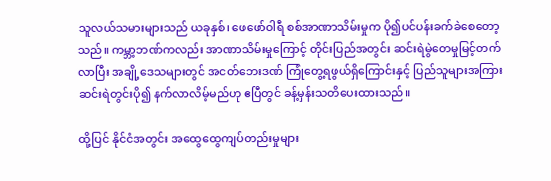သူလယ်သမားများသည် ယခုနှစ်၊ ဖေဖော်ဝါရီ စစ်အာဏာသိမ်းမှုက ပို၍ပင်ပန်းခက်ခဲစေတော့သည်။ ကမ္ဘာ့ဘဏ်ကလည်း အာဏာသိမ်းမှုကြောင့် တိုင်းပြည်အတွင်း ဆင်းရဲမွဲတေမှုမြင့်တက်လာပြီး အချို့ဒေသများတွင် အငတ်ဘေးဒဏ် ကြုံတွေ့ရဖွယ်ရှိကြောင်းနှင့် ပြည်သူများအကြား ဆင်းရဲတွင်းပို၍ နက်လာလိမ့်မည်ဟု ဧပြီတွင် ခန့်မှန်းသတိပေးထားသည်။

ထို့ပြင် နိုင်ငံအတွင်း အထွေထွေကျပ်တည်းမှုများ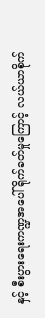နှင့် စီးပွားရေးကဏ္ဍအပေါ် ရိုက်ခတ်မှုကြောင့် လယ်ယာစိုက်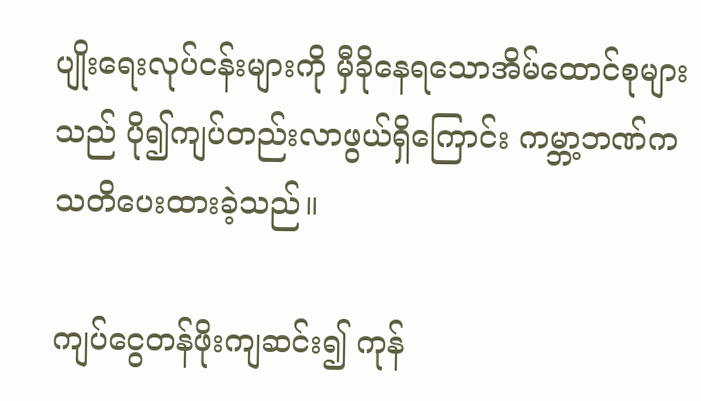ပျိုးရေးလုပ်ငန်းများကို မှီခိုနေရသောအိမ်ထောင်စုများသည် ပို၍ကျပ်တည်းလာဖွယ်ရှိကြောင်း ကမ္ဘာ့ဘဏ်က သတိပေးထားခဲ့သည်။

ကျပ်ငွေတန်ဖိုးကျဆင်း၍ ကုန်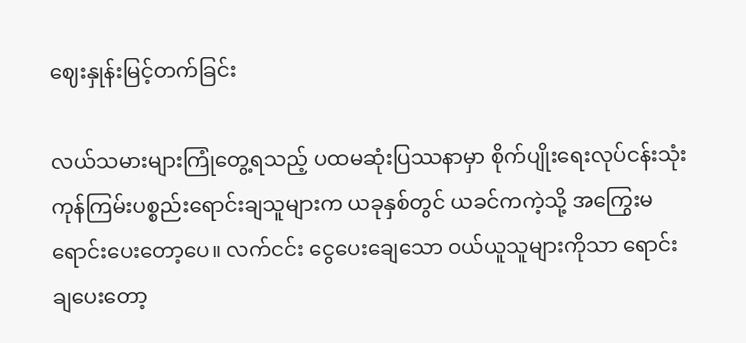ဈေးနှုန်းမြင့်တက်ခြင်း

လယ်သမားများကြုံတွေ့ရသည့် ပထမဆုံးပြဿနာမှာ စိုက်ပျိုးရေးလုပ်ငန်းသုံး ကုန်ကြမ်းပစ္စည်းရောင်းချသူများက ယခုနှစ်တွင် ယခင်ကကဲ့သို့ အကြွေးမရောင်းပေးတော့ပေ။ လက်ငင်း ငွေပေးချေသော ဝယ်ယူသူများကိုသာ ရောင်းချပေးတော့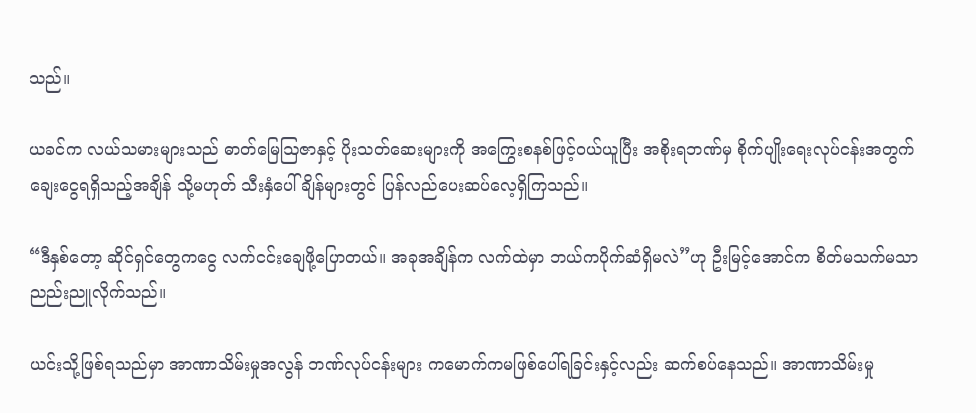သည်။

ယခင်က လယ်သမားများသည် ဓာတ်မြေဩဇာနှင့် ပိုးသတ်ဆေးများကို အကြွေးစနစ်ဖြင့်ဝယ်ယူပြီး အစိုးရဘဏ်မှ စိုက်ပျိုးရေးလုပ်ငန်းအတွက် ချေးငွေရရှိသည့်အချိန် သို့မဟုတ် သီးနှံပေါ်ချိန်များတွင် ပြန်လည်ပေးဆပ်လေ့ရှိကြသည်။

“ဒီနှစ်တော့ ဆိုင်ရှင်တွေကငွေ လက်ငင်းချေဖို့ပြောတယ်။ အခုအချိန်က လက်ထဲမှာ ဘယ်ကပိုက်ဆံရှိမလဲ”ဟု ဦးမြင့်အောင်က စိတ်မသက်မသာ ညည်းညူလိုက်သည်။

ယင်းသို့ဖြစ်ရသည်မှာ အာဏာသိမ်းမှုအလွန် ဘဏ်လုပ်ငန်းများ ကမောက်ကမဖြစ်ပေါ်ရခြင်းနှင့်လည်း ဆက်စပ်နေသည်။ အာဏာသိမ်းမှု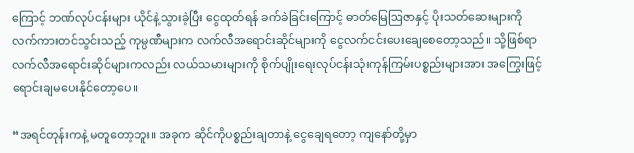ကြောင့် ဘဏ်လုပ်ငန်းများ ယိုင်နဲ့သွားခဲ့ပြီး ငွေထုတ်ရန် ခက်ခဲခြင်းကြောင့် ဓာတ်မြေဩဇာနှင့် ပိုးသတ်ဆေးများကို လက်ကားတင်သွင်းသည့် ကုမ္ပဏီများက လက်လီအရောင်းဆိုင်များကို ငွေလက်ငင်းပေးချေစေတော့သည်။ သို့ဖြစ်ရာ လက်လီအရောင်းဆိုင်များကလည်း လယ်သမားများကို စိုက်ပျိုးရေးလုပ်ငန်းသုံးကုန်ကြမ်းပစ္စည်းများအား အကြွေးဖြင့် ရောင်းချမပေးနိုင်တော့ပေ။

“အရင်တုန်းကနဲ့ မတူတော့ဘူး။ အခုက ဆိုင်ကိုပစ္စည်းချတာနဲ့ ငွေချေရတော့ ကျနော်တို့မှာ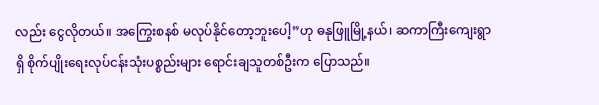လည်း ငွေလိုတယ်။ အကြွေးစနစ် မလုပ်နိုင်တော့ဘူးပေါ့”ဟု ဓနုဖြူမြို့နယ်၊ ဆကာကြီးကျေးရွာရှိ စိုက်ပျိုးရေးလုပ်ငန်းသုံးပစ္စည်းများ ရောင်းချသူတစ်ဦးက ပြောသည်။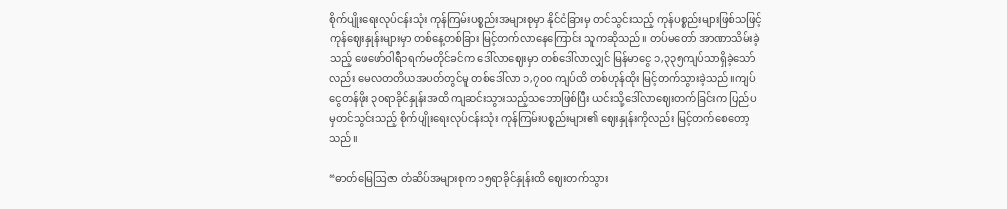စိုက်ပျိုးရေးလုပ်ငန်းသုံး ကုန်ကြမ်းပစ္စည်းအများစုမှာ နိုင်ငံခြားမှ တင်သွင်းသည့် ကုန်ပစ္စည်းများဖြစ်သဖြင့် ကုန်ဈေးနှုန်းများမှာ တစ်နေ့တစ်ခြား မြင့်တက်လာနေကြောင်း သူကဆိုသည်။ တပ်မတော် အာဏာသိမ်းခဲ့သည့် ဖေဖော်ဝါရီ၁ရက်မတိုင်ခင်က ဒေါ်လာဈေးမှာ တစ်ဒေါ်လာလျှင် မြန်မာငွေ ၁,၃၃၅ကျပ်သာရှိခဲ့သော်လည်း မေလတတိယအပတ်တွင်မူ တစ်ဒေါ်လာ ၁,၇၀၀ ကျပ်ထိ တစ်ဟုန်ထိုး မြင့်တက်သွားခဲ့သည်။ကျပ်ငွေတန်ဖိုး ၃၀ရာခိုင်နှုန်းအထိ ကျဆင်းသွားသည့်သဘောဖြစ်ပြီး ယင်းသို့ဒေါ်လာဈေးတက်ခြင်းက ပြည်ပမှတင်သွင်းသည့် စိုက်ပျိုးရေးလုပ်ငန်းသုံး ကုန်ကြမ်းပစ္စည်းများ၏ ဈေးနှုန်းကိုလည်း မြင့်တက်စေတော့သည်။

“ဓာတ်မြေဩဇာ တံဆိပ်အများစုက ၁၅ရာခိုင်နှုန်းထိ ဈေးတက်သွား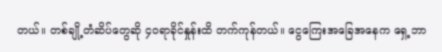တယ်။ တစ်ချို့တံဆိပ်တွေဆို ၄၀ရာခိုင်နှုန်းထိ တက်ကုန်တယ်။ ငွေကြေးအခြေအနေက ရှေ့ဘာ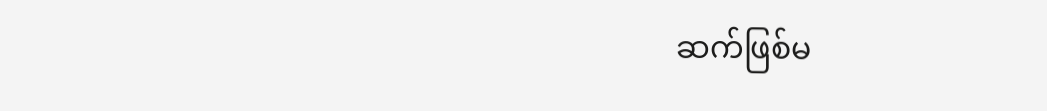ဆက်ဖြစ်မ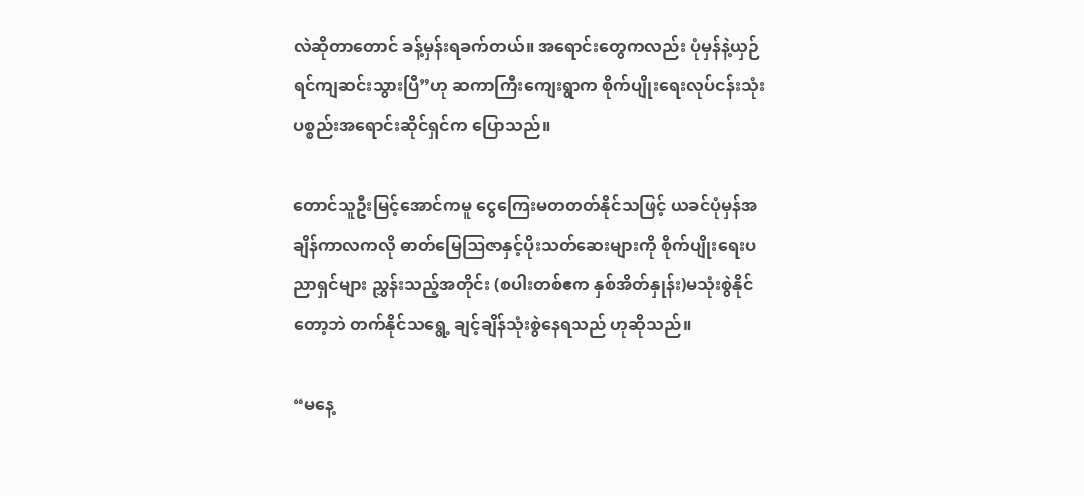လဲဆိုတာတောင် ခန့်မှန်းရခက်တယ်။ အရောင်းတွေကလည်း ပုံမှန်နဲ့ယှဉ်ရင်ကျဆင်းသွားပြီ”ဟု ဆကာကြီးကျေးရွာက စိုက်ပျိုးရေးလုပ်ငန်းသုံးပစ္စည်းအရောင်းဆိုင်ရှင်က ပြောသည်။

တောင်သူဦးမြင့်အောင်ကမူ ငွေကြေးမတတတ်နိုင်သဖြင့် ယခင်ပုံမှန်အချိန်ကာလကလို ဓာတ်မြေဩဇာနှင့်ပိုးသတ်ဆေးများကို စိုက်ပျိုးရေးပညာရှင်များ ညွှန်းသည့်အတိုင်း (စပါးတစ်ဧက နှစ်အိတ်နှုန်း)မသုံးစွဲနိုင်တော့ဘဲ တက်နိုင်သရွေ့ ချင့်ချိန်သုံးစွဲနေရသည် ဟုဆိုသည်။

“မနေ့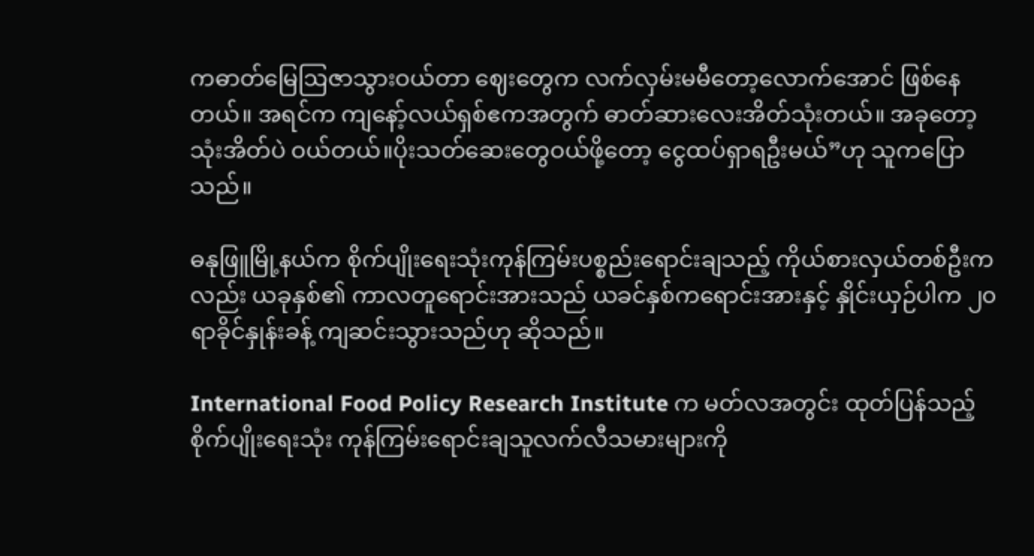ကဓာတ်မြေဩဇာသွားဝယ်တာ ဈေးတွေက လက်လှမ်းမမီတော့လောက်အောင် ဖြစ်နေတယ်။ အရင်က ကျနော့်လယ်ရှစ်ဧကအတွက် ဓာတ်ဆားလေးအိတ်သုံးတယ်။ အခုတော့သုံးအိတ်ပဲ ဝယ်တယ်။ပိုးသတ်ဆေးတွေဝယ်ဖို့တော့ ငွေထပ်ရှာရဦးမယ်”ဟု သူကပြောသည်။

ဓနုဖြူမြို့နယ်က စိုက်ပျိုးရေးသုံးကုန်ကြမ်းပစ္စည်းရောင်းချသည့် ကိုယ်စားလှယ်တစ်ဦးကလည်း ယခုနှစ်၏ ကာလတူရောင်းအားသည် ယခင်နှစ်ကရောင်းအားနှင့် နှိုင်းယှဉ်ပါက ၂၀ရာခိုင်နှုန်းခန့် ကျဆင်းသွားသည်ဟု ဆိုသည်။

International Food Policy Research Institute က မတ်လအတွင်း ထုတ်ပြန်သည့် စိုက်ပျိုးရေးသုံး ကုန်ကြမ်းရောင်းချသူလက်လီသမားများကို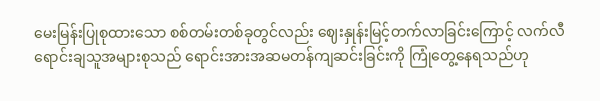မေးမြန်းပြုစုထားသော စစ်တမ်းတစ်ခုတွင်လည်း ဈေးနှုန်းမြင့်တက်လာခြင်းကြောင့် လက်လီရောင်းချသူအများစုသည် ရောင်းအားအဆမတန်ကျဆင်းခြင်းကို ကြုံတွေ့နေရသည်ဟု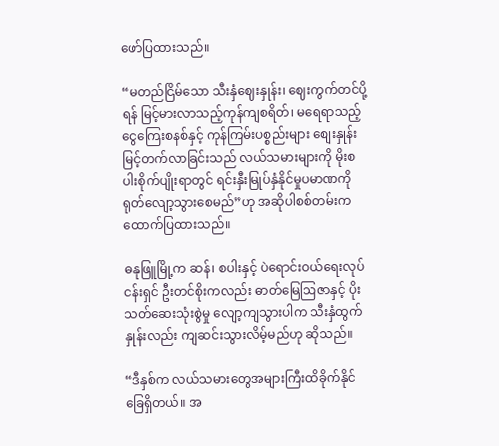ဖော်ပြထားသည်။

“မတည်ငြိမ်သော သီးနှံဈေးနှုန်း၊ ဈေးကွက်တင်ပို့ရန် မြင့်မားလာသည့်ကုန်ကျစရိတ်၊ မရေရာသည့်ငွေကြေးစနစ်နှင့် ကုန်ကြမ်းပစ္စည်းများ စျေးနှုန်းမြင့်တက်လာခြင်းသည် လယ်သမားများကို မိုးစပါးစိုက်ပျိုးရာတွင် ရင်းနှီးမြုပ်နှံနိုင်မှုပမာဏကို ရုတ်လျော့သွားစေမည်”ဟု အဆိုပါစစ်တမ်းက ထောက်ပြထားသည်။

ဓနုဖြူမြို့က ဆန်၊ စပါးနှင့် ပဲရောင်းဝယ်ရေးလုပ်ငန်းရှင် ဦးတင်စိုးကလည်း ဓာတ်မြေဩဇာနှင့် ပိုးသတ်ဆေးသုံးစွဲမှု လျော့ကျသွားပါက သီးနှံထွက်နှုန်းလည်း ကျဆင်းသွားလိမ့်မည်ဟု ဆိုသည်။

“ဒီနှစ်က လယ်သမားတွေအများကြီးထိခိုက်နိုင်ခြေရှိတယ်။ အ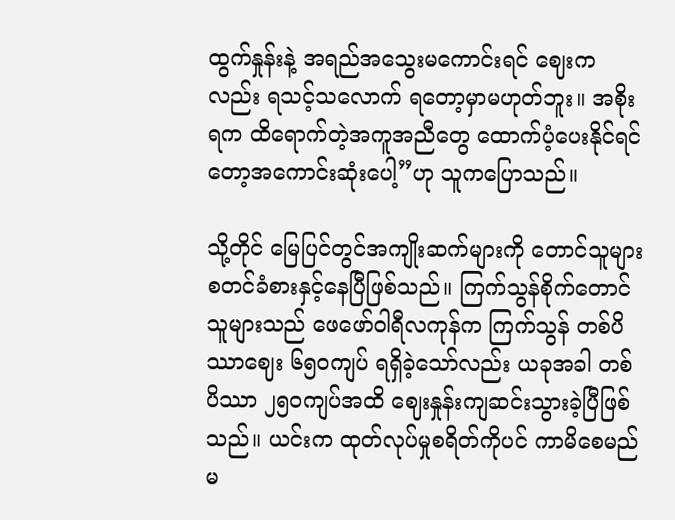ထွက်နှုန်းနဲ့ အရည်အသွေးမကောင်းရင် ဈေးကလည်း ရသင့်သလောက် ရတော့မှာမဟုတ်ဘူး။ အစိုးရက ထိရောက်တဲ့အကူအညီတွေ ထောက်ပံ့ပေးနိုင်ရင်တော့အကောင်းဆုံးပေါ့”ဟု သူကပြောသည်။

သို့တိုင် မြေပြင်တွင်အကျိုးဆက်များကို တောင်သူများ စတင်ခံစားနှင့်နေပြီဖြစ်သည်။ ကြက်သွန်စိုက်တောင်သူများသည် ဖေဖော်ဝါရီလကုန်က ကြက်သွန် တစ်ပိဿာဈေး ၆၅၀ကျပ် ရရှိခဲ့သော်လည်း ယခုအခါ တစ်ပိဿာ ၂၅၀ကျပ်အထိ ဈေးနှုန်းကျဆင်းသွားခဲ့ပြီဖြစ်သည်။ ယင်းက ထုတ်လုပ်မှုစရိတ်ကိုပင် ကာမိစေမည်မ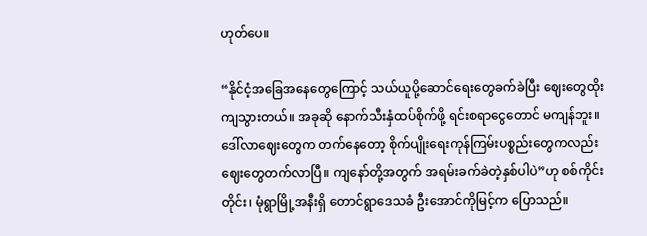ဟုတ်ပေ။

“နိုင်ငံ့အခြေအနေတွေကြောင့် သယ်ယူပို့ဆောင်ရေးတွေခက်ခဲပြီး ဈေးတွေထိုးကျသွားတယ်။ အခုဆို နောက်သီးနှံထပ်စိုက်ဖို့ ရင်းစရာငွေတောင် မကျန်ဘူး။ ဒေါ်လာဈေးတွေက တက်နေတော့ စိုက်ပျိုးရေးကုန်ကြမ်းပစ္စည်းတွေကလည်း ဈေးတွေတက်လာပြီ။ ကျနော်တို့အတွက် အရမ်းခက်ခဲတဲ့နှစ်ပါပဲ”ဟု စစ်ကိုင်းတိုင်း၊ မုံရွာမြို့အနီးရှိ တောင်ရွာဒေသခံ ဦးအောင်ကိုမြင့်က ပြောသည်။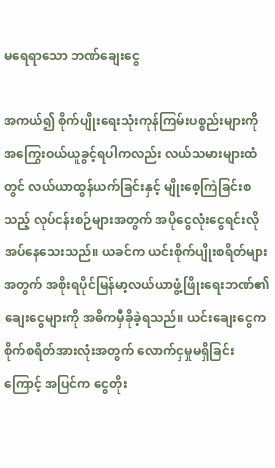မရေရာသော ဘဏ်ချေးငွေ

အကယ်၍ စိုက်ပျိုးရေးသုံးကုန်ကြမ်းပစ္စည်းများကို အကြွေးဝယ်ယူခွင့်ရပါကလည်း လယ်သမားများထံတွင် လယ်ယာထွန်ယက်ခြင်းနှင့် မျိုးစေ့ကြဲခြင်းစသည့် လုပ်ငန်းစဉ်များအတွက် အပိုငွေလုံးငွေရင်းလိုအပ်နေသေးသည်။ ယခင်က ယင်းစိုက်ပျိုးစရိတ်များအတွက် အစိုးရပိုင်မြန်မာ့လယ်ယာဖွံ့ဖြိုးရေးဘဏ်၏ ချေးငွေများကို အဓိကမှီခိုခဲ့ရသည်။ ယင်းချေးငွေက စိုက်စရိတ်အားလုံးအတွက် လောက်ငှမှုမရှိခြင်းကြောင့် အပြင်က ငွေတိုး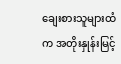ချေးစားသူများထံက အတိုးနှုန်းမြင့်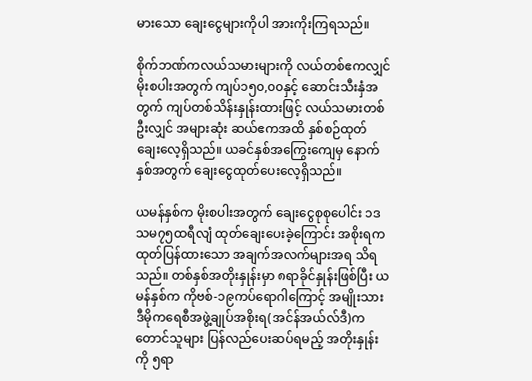မားသော ချေးငွေများကိုပါ အားကိုးကြရသည်။

စိုက်ဘဏ်ကလယ်သမားများကို လယ်တစ်ဧကလျှင် မိုးစပါးအတွက် ကျပ်၁၅၀,၀၀နှင့် ဆောင်းသီးနှံအတွက် ကျပ်တစ်သိန်းနှုန်းထားဖြင့် လယ်သမားတစ်ဦးလျှင် အများဆုံး ဆယ်ဧကအထိ နှစ်စဉ်ထုတ်ချေးလေ့ရှိသည်။ ယခင်နှစ်အကြွေးကျေမှ နောက်နှစ်အတွက် ချေးငွေထုတ်ပေးလေ့ရှိသည်။

ယမန်နှစ်က မိုးစပါးအတွက် ချေးငွေစုစုပေါင်း ၁ဒသမ၇၅ထရီလျံ ထုတ်ချေးပေးခဲ့ကြောင်း အစိုးရက ထုတ်ပြန်ထားသော အချက်အလက်များအရ သိရသည်။ တစ်နှစ်အတိုးနှုန်းမှာ ၈ရာခိုင်နှုန်းဖြစ်ပြီး ယမန်နှစ်က ကိုဗစ်-၁၉ကပ်ရောဂါကြောင့် အမျိုးသားဒီမိုကရေစီအဖွဲ့ချုပ်အစိုးရ(အင်န်အယ်လ်ဒီ)က တောင်သူများ ပြန်လည်ပေးဆပ်ရမည့် အတိုးနှုန်းကို ၅ရာ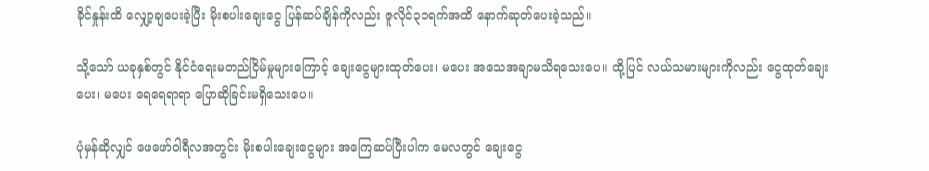ခိုင်နှုန်းထိ လျှော့ချပေးခဲ့ပြီး မိုးစပါးချေးငွေ ပြန်ဆပ်ချိန်ကိုလည်း ဇူလိုင်၃၁ရက်အထိ နောက်ဆုတ်ပေးခဲ့သည်။

သို့သော် ယခုနှစ်တွင် နိုင်ငံရေးမတည်ငြိမ်မှုများကြောင့် ချေးငွေများထုတ်ပေး၊ မပေး အသေအချာမသိရသေးပေ။ ထို့ပြင် လယ်သမားများကိုလည်း ငွေထုတ်ချေးပေး၊ မပေး ရေရေရာရာ ပြောဆိုခြင်းမရှိသေးပေ။

ပုံမှန်ဆိုလျှင် ဖေဖော်ဝါရီလအတွင်း မိုးစပါးချေးငွေများ အကြေဆပ်ပြီးပါက မေလတွင် ချေးငွေ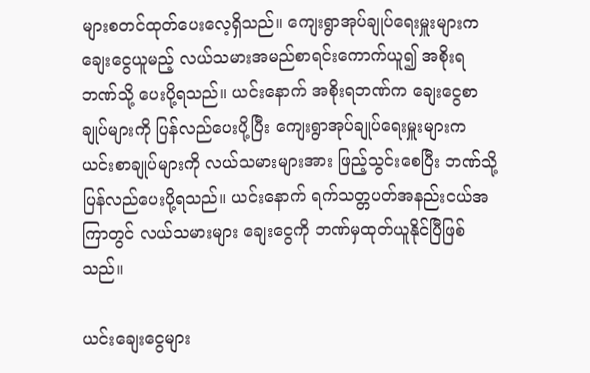များစတင်ထုတ်ပေးလေ့ရှိသည်။ ကျေးရွာအုပ်ချုပ်ရေးမှူးများက ချေးငွေယူမည့် လယ်သမားအမည်စာရင်းကောက်ယူ၍ အစိုးရဘဏ်သို့ ပေးပို့ရသည်။ ယင်းနောက် အစိုးရဘဏ်က ချေးငွေစာချုပ်များကို ပြန်လည်ပေးပို့ပြီး ကျေးရွာအုပ်ချုပ်ရေးမှူးများက ယင်းစာချုပ်များကို လယ်သမားများအား ဖြည့်သွင်းစေပြီး ဘဏ်သို့ ပြန်လည်ပေးပို့ရသည်။ ယင်းနောက် ရက်သတ္တပတ်အနည်းငယ်အကြာတွင် လယ်သမားများ ချေးငွေကို ဘဏ်မှထုတ်ယူနိုင်ပြီဖြစ်သည်။

ယင်းချေးငွေများ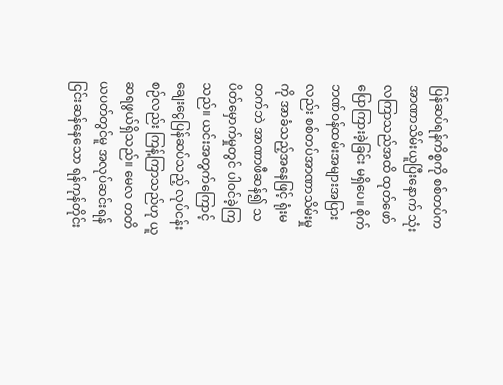ပြန်ဆပ်ရန်ကိစ္စကို စစ်တပ်က အာဏာသိမ်းယူပြီးနောက် သုံးလကြာသည်အထိ ထုတ်ဖော်ပြောကြားခဲ့ခြင်း မရှိပေ။ စိုက်ဘဏ်ဝန်ထမ်းအများအပြားလည်း စစ်တပ်အာဏာသိမ်းမှုကို အာခံသည့်အနေဖြင့် ရုံးမတက်ဘဲ အာဏာဖီဆန်၍ သပိတ်မှောက်မှုတွင် ပါဝင်ခဲ့ကြသည်။ ယင်းအတွက်ကြောင့် ချေးငွေပြန်ဆပ်သည့် လုပ်ငန်းစဉ်လည်း ကြန့်ကြာသည်ဟု ယူဆရဖွယ်ရှိသည်။ မေလ တတိယပတ်တွင်မူ အလုပ်ဆင်းရန် ငြင်းဆန်နေသော ရန်ကုန်တိုင်း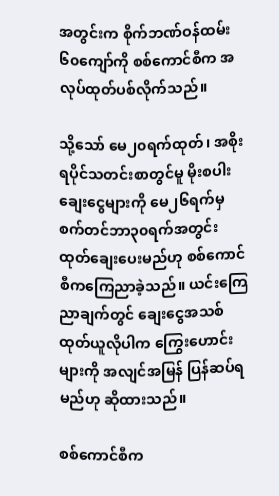အတွင်းက စိုက်ဘဏ်ဝန်ထမ်း ၆၀ကျော်ကို စစ်ကောင်စီက အလုပ်ထုတ်ပစ်လိုက်သည်။

သို့သော် မေ၂၀ရက်ထုတ်၊ အစိုးရပိုင်သတင်းစာတွင်မူ မိုးစပါးချေးငွေများကို မေ၂၆ရက်မှ စက်တင်ဘာ၃၀ရက်အတွင်း ထုတ်ချေးပေးမည်ဟု စစ်ကောင်စီကကြေညာခဲ့သည်။ ယင်းကြေညာချက်တွင် ချေးငွေအသစ် ထုတ်ယူလိုပါက ကြွေးဟောင်းများကို အလျင်အမြန် ပြန်ဆပ်ရမည်ဟု ဆိုထားသည်။

စစ်ကောင်စီက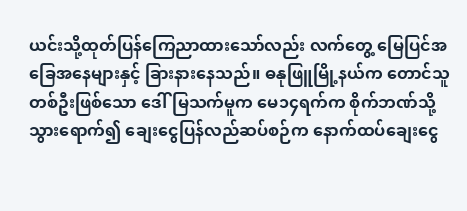ယင်းသို့ထုတ်ပြန်ကြေညာထားသော်လည်း လက်တွေ့ မြေပြင်အခြေအနေများနှင့် ခြားနားနေသည်။ ဓနုဖြူမြို့နယ်က တောင်သူတစ်ဦးဖြစ်သော ဒေါ်မြသက်မူက မေ၁၄ရက်က စိုက်ဘဏ်သို့ သွားရောက်၍ ချေးငွေပြန်လည်ဆပ်စဉ်က နောက်ထပ်ချေးငွေ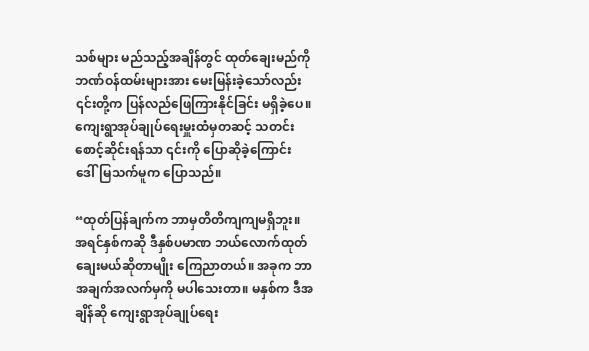သစ်များ မည်သည့်အချိန်တွင် ထုတ်ချေးမည်ကို ဘဏ်ဝန်ထမ်းများအား မေးမြန်းခဲ့သော်လည်း ၎င်းတို့က ပြန်လည်ဖြေကြားနိုင်ခြင်း မရှိခဲ့ပေ။ ကျေးရွာအုပ်ချုပ်ရေးမှူးထံမှတဆင့် သတင်းစောင့်ဆိုင်းရန်သာ ၎င်းကို ပြောဆိုခဲ့ကြောင်း ဒေါ်မြသက်မူက ပြောသည်။

“ထုတ်ပြန်ချက်က ဘာမှတိတိကျကျမရှိဘူး။ အရင်နှစ်ကဆို ဒီနှစ်ပမာဏ ဘယ်လောက်ထုတ်ချေးမယ်ဆိုတာမျိုး ကြေညာတယ်။ အခုက ဘာအချက်အလက်မှကို မပါသေးတာ။ မနှစ်က ဒီအချိန်ဆို ကျေးရွာအုပ်ချုပ်ရေး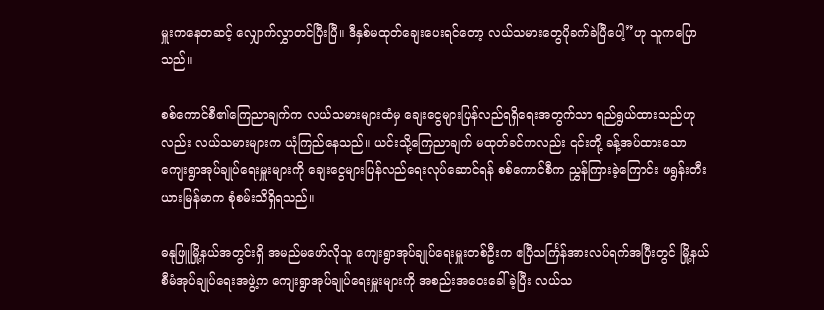မှူးကနေတဆင့် လျှောက်လွှာတင်ပြီးပြီ။ ဒီနှစ်မထုတ်ချေးပေးရင်တော့ လယ်သမားတွေပိုခက်ခဲပြီပေါ့”ဟု သူကပြောသည်။

စစ်ကောင်စီ၏ကြေညာချက်က လယ်သမားများထံမှ ချေးငွေများပြန်လည်ရရှိရေးအတွက်သာ ရည်ရွယ်ထားသည်ဟုလည်း လယ်သမားများက ယုံကြည်နေသည်။ ယင်းသို့ကြေညာချက် မထုတ်ခင်ကလည်း ၎င်းတို့ ခန့်အပ်ထားသော ကျေးရွာအုပ်ချုပ်ရေးမှူးများကို ချေးငွေများပြန်လည်ရေးလုပ်ဆောင်ရန် စစ်ကောင်စီက ညွှန်ကြားခဲ့ကြောင်း ဖရွန်းတီးယားမြန်မာက စုံစမ်းသိရှိရသည်။

ဓနုဖြူမြို့နယ်အတွင်းရှိ အမည်မဖော်လိုသူ ကျေးရွာအုပ်ချုပ်ရေးမှူးတစ်ဦးက ဧပြီသင်္ကြန်အားလပ်ရက်အပြီးတွင် မြို့နယ်စီမံအုပ်ချုပ်ရေးအဖွဲ့က ကျေးရွာအုပ်ချုပ်ရေးမှူးများကို အစည်းအဝေးခေါ်ခဲ့ပြီး လယ်သ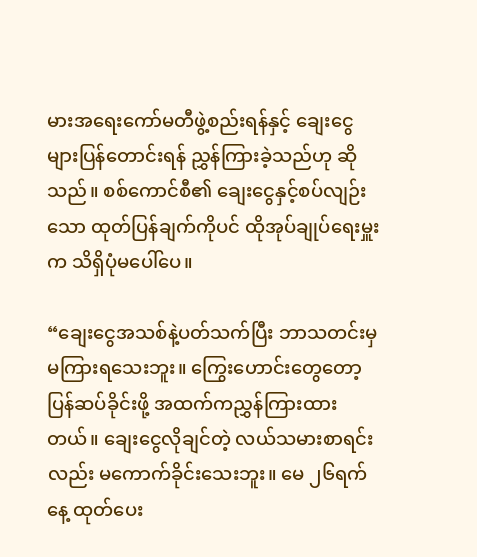မားအရေးကော်မတီဖွဲ့စည်းရန်နှင့် ချေးငွေများပြန်တောင်းရန် ညွှန်ကြားခဲ့သည်ဟု ဆိုသည်။ စစ်ကောင်စီ၏ ချေးငွေနှင့်စပ်လျဉ်းသော ထုတ်ပြန်ချက်ကိုပင် ထိုအုပ်ချုပ်ရေးမှူးက သိရှိပုံမပေါ်ပေ။

“ချေးငွေအသစ်နဲ့ပတ်သက်ပြီး ဘာသတင်းမှ မကြားရသေးဘူး။ ကြွေးဟောင်းတွေတော့ ပြန်ဆပ်ခိုင်းဖို့ အထက်ကညွှန်ကြားထားတယ်။ ချေးငွေလိုချင်တဲ့ လယ်သမားစာရင်းလည်း မကောက်ခိုင်းသေးဘူး။ မေ ၂၆ရက်နေ့ ထုတ်ပေး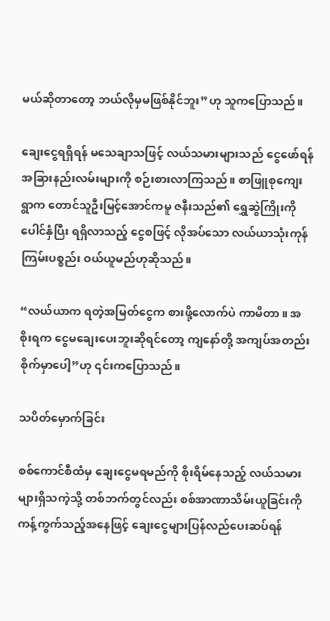မယ်ဆိုတာတော့ ဘယ်လိုမှမဖြစ်နိုင်ဘူး”ဟု သူကပြောသည်။

ချေးငွေရရှိရန် မသေချာသဖြင့် လယ်သမားများသည် ငွေဖော်ရန် အခြားနည်းလမ်းများကို စဉ်းစားလာကြသည်။ စာဖြူစုကျေးရွာက တောင်သူဦးမြင့်အောင်ကမူ ဇနီးသည်၏ ရွှေဆွဲကြိုးကို ပေါင်နှံပြီး ရရှိလာသည့် ငွေစဖြင့် လိုအပ်သော လယ်ယာသုံးကုန်ကြမ်းပစ္စည်း ဝယ်ယူမည်ဟုဆိုသည်။

“လယ်ယာက ရတဲ့အမြတ်ငွေက စားဖို့လောက်ပဲ ကာမိတာ။ အစိုးရက ငွေမချေးပေးဘူးဆိုရင်တော့ ကျနော်တို့ အကျပ်အတည်းစိုက်မှာပေါ့”ဟု ၎င်းကပြောသည်။

သပိတ်မှောက်ခြင်း

စစ်ကောင်စီထံမှ ချေးငွေမရမည်ကို စိုးရိမ်နေသည့် လယ်သမားများရှိသကဲ့သို့ တစ်ဘက်တွင်လည်း စစ်အာဏာသိမ်းယူခြင်းကို ကန့်ကွက်သည့်အနေဖြင့် ချေးငွေများပြန်လည်ပေးဆပ်ရန်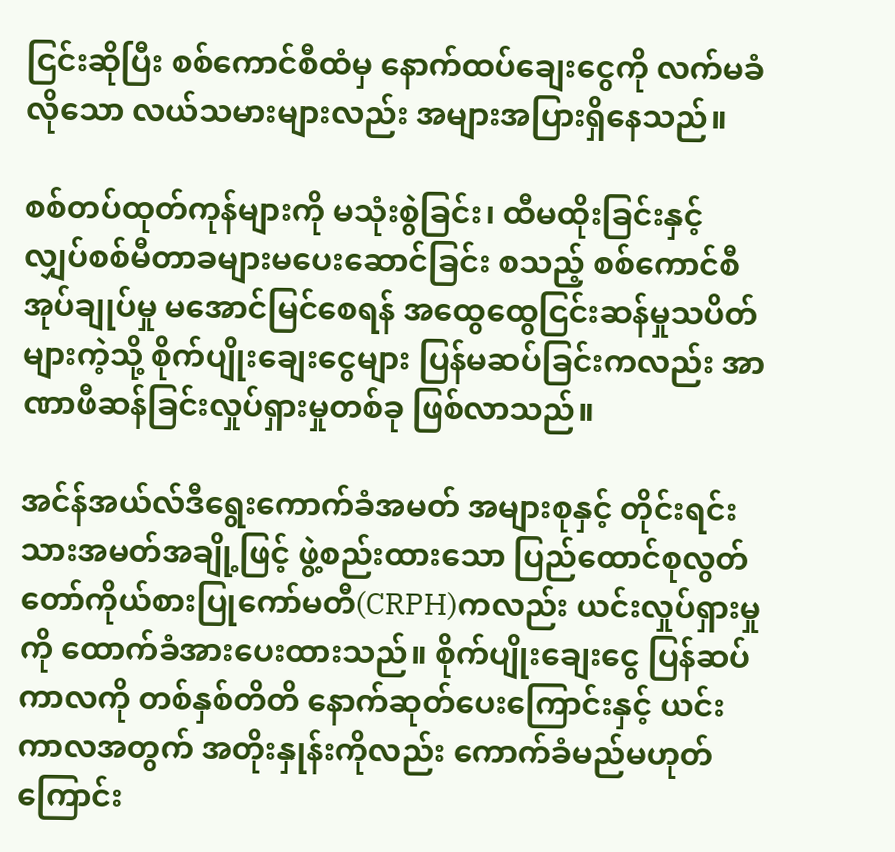ငြင်းဆိုပြီး စစ်ကောင်စီထံမှ နောက်ထပ်ချေးငွေကို လက်မခံလိုသော လယ်သမားများလည်း အများအပြားရှိနေသည်။

စစ်တပ်ထုတ်ကုန်များကို မသုံးစွဲခြင်း၊ ထီမထိုးခြင်းနှင့် လျှပ်စစ်မီတာခများမပေးဆောင်ခြင်း စသည့် စစ်ကောင်စီအုပ်ချုပ်မှု မအောင်မြင်စေရန် အထွေထွေငြင်းဆန်မှုသပိတ်များကဲ့သို့ စိုက်ပျိုးချေးငွေများ ပြန်မဆပ်ခြင်းကလည်း အာဏာဖီဆန်ခြင်းလှုပ်ရှားမှုတစ်ခု ဖြစ်လာသည်။

အင်န်အယ်လ်ဒီရွေးကောက်ခံအမတ် အများစုနှင့် တိုင်းရင်းသားအမတ်အချို့ဖြင့် ဖွဲ့စည်းထားသော ပြည်ထောင်စုလွတ်တော်ကိုယ်စားပြုကော်မတီ(CRPH)ကလည်း ယင်းလှုပ်ရှားမှုကို ထောက်ခံအားပေးထားသည်။ စိုက်ပျိုးချေးငွေ ပြန်ဆပ်ကာလကို တစ်နှစ်တိတိ နောက်ဆုတ်ပေးကြောင်းနှင့် ယင်းကာလအတွက် အတိုးနှုန်းကိုလည်း ကောက်ခံမည်မဟုတ်ကြောင်း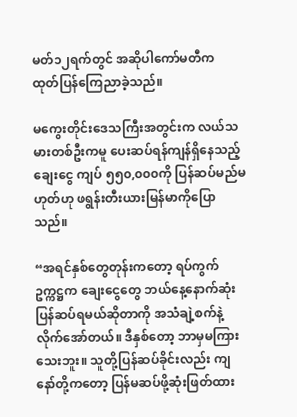မတ်၁၂ရက်တွင် အဆိုပါကော်မတီက ထုတ်ပြန်ကြေညာခဲ့သည်။

မကွေးတိုင်းဒေသကြီးအတွင်းက လယ်သမားတစ်ဦးကမူ ပေးဆပ်ရန်ကျန်ရှိနေသည့် ချေးငွေ ကျပ် ၅၅၀,၀၀၀ကို ပြန်ဆပ်မည်မဟုတ်ဟု ဖရွန်းတီးယားမြန်မာကိုပြောသည်။

“အရင်နှစ်တွေတုန်းကတော့ ရပ်ကွက်ဥက္ကဋ္ဌက ချေးငွေတွေ ဘယ်နေ့နောက်ဆုံးပြန်ဆပ်ရမယ်ဆိုတာကို အသံချဲ့စက်နဲ့ လိုက်အော်တယ်။ ဒီနှစ်တော့ ဘာမှမကြားသေးဘူး။ သူတို့ပြန်ဆပ်ခိုင်းလည်း ကျနော်တို့ကတော့ ပြန်မဆပ်ဖို့ဆုံးဖြတ်ထား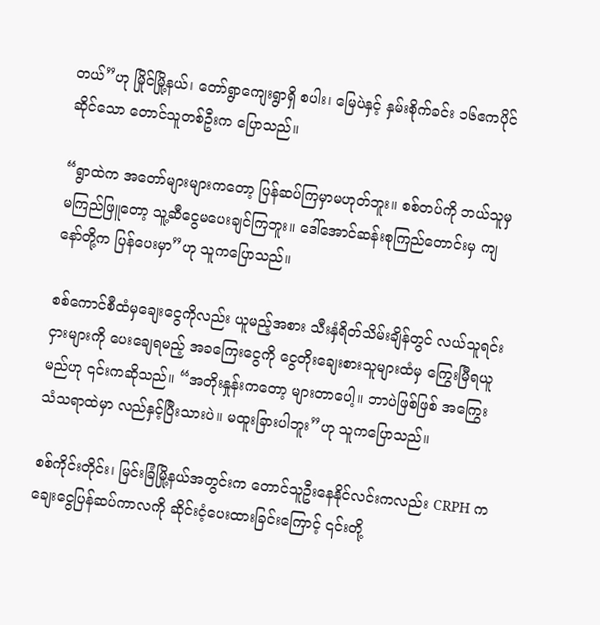တယ်”ဟု မြိုင်မြို့နယ်၊ တော်ရွာကျေးရွာရှိ စပါး၊ မြေပဲနှင့် နှမ်းစိုက်ခင်း ၁၆ဧကပိုင်ဆိုင်သော တောင်သူတစ်ဦးက ပြောသည်။

“ရွာထဲက အတော်များများကတော့ ပြန်ဆပ်ကြမှာမဟုတ်ဘူး။ စစ်တပ်ကို ဘယ်သူမှမကြည်ဖြူတော့ သူ့ဆီငွေမပေးချင်ကြဘူး။ ဒေါ်အောင်ဆန်းစုကြည်တောင်းမှ ကျနော်တို့က ပြန်ပေးမှာ”ဟု သူကပြောသည်။

စစ်ကောင်စီထံမှချေးငွေကိုလည်း ယူမည့်အစား သီးနှံရိတ်သိမ်းချိန်တွင် လယ်သူရင်းငှားများကို ပေးချေရမည့် အခကြေးငွေကို ငွေတိုးချေးစားသူများထံမှ ကြွေးမြီရယူမည်ဟု ၎င်းကဆိုသည်။ “အတိုးနှုန်းကတော့ များတာပေါ့။ ဘာပဲဖြစ်ဖြစ် အကြွေးသံသရာထဲမှာ လည်နှင့်ပြီးသားပဲ။ မထူးခြားပါဘူး”ဟု သူကပြောသည်။

စစ်ကိုင်းတိုင်း၊ မြင်းခြံမြို့နယ်အတွင်းက တောင်သူဦးနေနိုင်လင်းကလည်း CRPH က ချေးငွေပြန်ဆပ်ကာလကို ဆိုင်းငံ့ပေးထားခြင်းကြောင့် ၎င်းတို့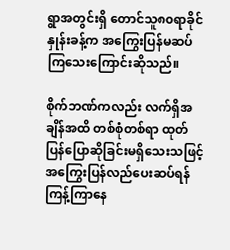ရွာအတွင်းရှိ တောင်သူ၈၀ရာခိုင်နှုန်းခန့်က အကြွေးပြန်မဆပ်ကြသေးကြောင်းဆိုသည်။

စိုက်ဘဏ်ကလည်း လက်ရှိအချိန်အထိ တစ်စုံတစ်ရာ ထုတ်ပြန်ပြောဆိုခြင်းမရှိသေးသဖြင့် အကြွေးပြန်လည်ပေးဆပ်ရန် ကြန့်ကြာနေ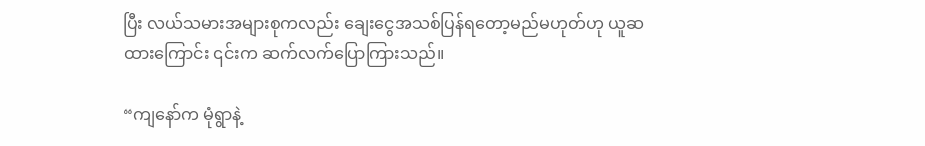ပြီး လယ်သမားအများစုကလည်း ချေးငွေအသစ်ပြန်ရတော့မည်မဟုတ်ဟု ယူဆထားကြောင်း ၎င်းက ဆက်လက်ပြောကြားသည်။

“ကျနော်က မုံရွာနဲ့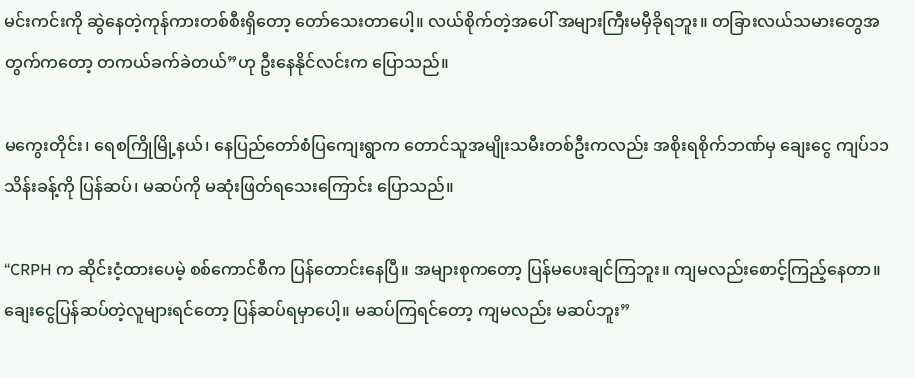မင်းကင်းကို ဆွဲနေတဲ့ကုန်ကားတစ်စီးရှိတော့ တော်သေးတာပေါ့။ လယ်စိုက်တဲ့အပေါ် အများကြီးမမှီခိုရဘူး။ တခြားလယ်သမားတွေအတွက်ကတော့ တကယ်ခက်ခဲတယ်”ဟု ဦးနေနိုင်လင်းက ပြောသည်။

မကွေးတိုင်း၊ ရေစကြိုမြို့နယ်၊ နေပြည်တော်စံပြကျေးရွာက တောင်သူအမျိုးသမီးတစ်ဦးကလည်း အစိုးရစိုက်ဘဏ်မှ ချေးငွေ ကျပ်၁၁သိန်းခန့်ကို ပြန်ဆပ်၊ မဆပ်ကို မဆုံးဖြတ်ရသေးကြောင်း ပြောသည်။

“CRPH က ဆိုင်းငံ့ထားပေမဲ့ စစ်ကောင်စီက ပြန်တောင်းနေပြီ။ အများစုကတော့ ပြန်မပေးချင်ကြဘူး။ ကျမလည်းစောင့်ကြည့်နေတာ။ ချေးငွေပြန်ဆပ်တဲ့လူများရင်တော့ ပြန်ဆပ်ရမှာပေါ့။ မဆပ်ကြရင်တော့ ကျမလည်း မဆပ်ဘူး”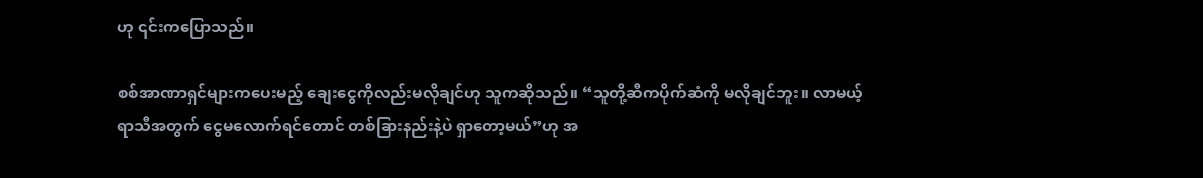ဟု ၎င်းကပြောသည်။

စစ်အာဏာရှင်များကပေးမည့် ချေးငွေကိုလည်းမလိုချင်ဟု သူကဆိုသည်။ “သူတို့ဆီကပိုက်ဆံကို မလိုချင်ဘူး။ လာမယ့်ရာသီအတွက် ငွေမလောက်ရင်တောင် တစ်ခြားနည်းနဲ့ပဲ ရှာတော့မယ်”ဟု အ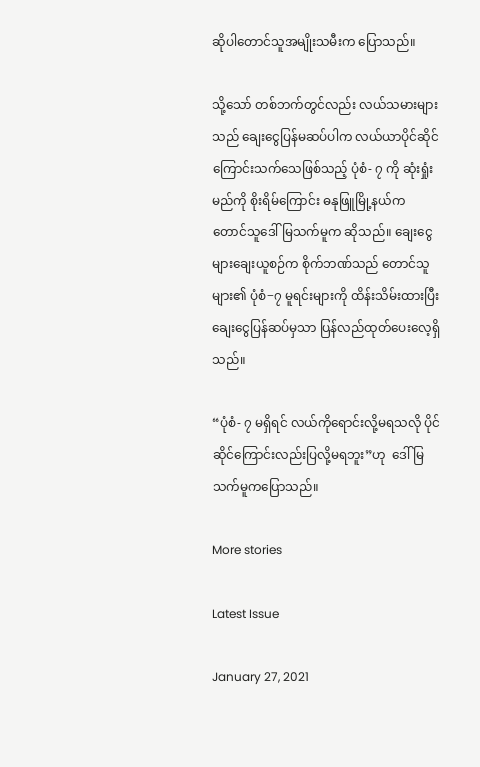ဆိုပါတောင်သူအမျိုးသမီးက ပြောသည်။

သို့သော် တစ်ဘက်တွင်လည်း လယ်သမားများသည် ချေးငွေပြန်မဆပ်ပါက လယ်ယာပိုင်ဆိုင်ကြောင်းသက်သေဖြစ်သည့် ပုံစံ- ၇ ကို ဆုံးရှုံးမည်ကို စိုးရိမ်ကြောင်း ဓနုဖြူမြို့နယ်က တောင်သူဒေါ်မြသက်မူက ဆိုသည်။ ချေးငွေများချေးယူစဉ်က စိုက်ဘဏ်သည် တောင်သူများ၏ ပုံစံ−၇ မူရင်းများကို ထိန်းသိမ်းထားပြီး ချေးငွေပြန်ဆပ်မှသာ ပြန်လည်ထုတ်ပေးလေ့ရှိသည်။

“ပုံစံ- ၇ မရှိရင် လယ်ကိုရောင်းလို့မရသလို ပိုင်ဆိုင်ကြောင်းလည်းပြလို့မရဘူး”ဟု  ဒေါ်မြသက်မူကပြောသည်။

More stories

Latest Issue

January 27, 2021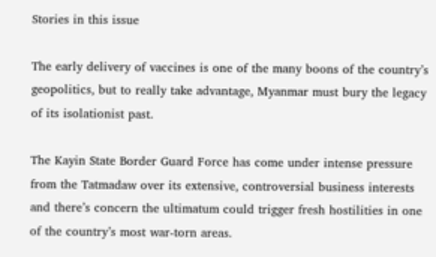Stories in this issue

The early delivery of vaccines is one of the many boons of the country’s geopolitics, but to really take advantage, Myanmar must bury the legacy of its isolationist past.

The Kayin State Border Guard Force has come under intense pressure from the Tatmadaw over its extensive, controversial business interests and there’s concern the ultimatum could trigger fresh hostilities in one of the country’s most war-torn areas.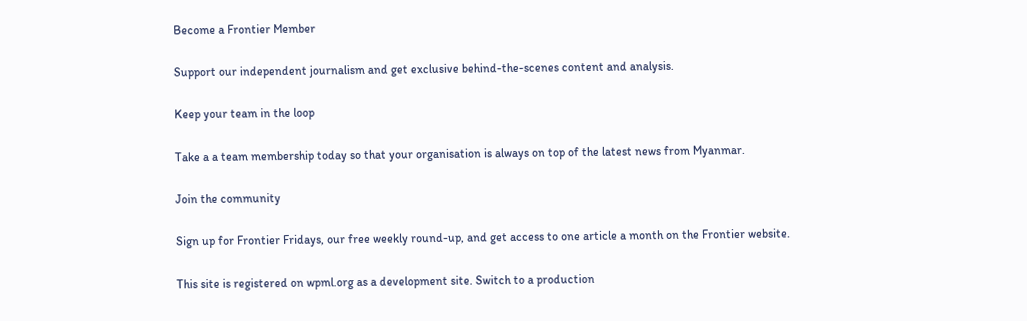Become a Frontier Member

Support our independent journalism and get exclusive behind-the-scenes content and analysis.

Keep your team in the loop

Take a a team membership today so that your organisation is always on top of the latest news from Myanmar.

Join the community

Sign up for Frontier Fridays, our free weekly round-up, and get access to one article a month on the Frontier website.

This site is registered on wpml.org as a development site. Switch to a production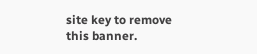site key to remove this banner.